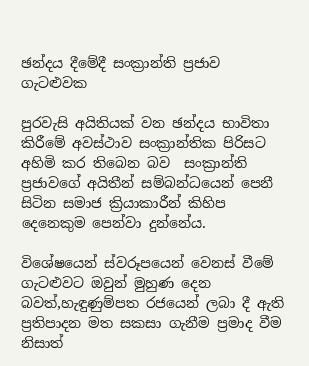ඡන්දය දීමේදී සංක්‍රාන්ති ප්‍රජාව ගැටළුවක

පුරවැසි අයිතියක් වන ඡන්දය භාවිතා කිරීමේ අවස්ථාව සංක්‍රාන්තික පිරිසට අහිමි කර තිබෙන බව  සංක්‍රාන්ති ප්‍රජාවගේ අයිතීන් සම්බන්ධයෙන් පෙනී සිටින සමාජ ක්‍රියාකාරීන් කිහිප දෙනෙකුම පෙන්වා දුන්නේය.

විශේෂයෙන් ස්වරූපයෙන් වෙනස් වීමේ ගැටළුවට ඔවුන් මුහුණ දෙන බවත්,හැඳුණුම්පත රජයෙන් ලබා දී ඇති ප්‍රතිපාදන මත සකසා ගැනීම ප්‍රමාද වීම නිසාත්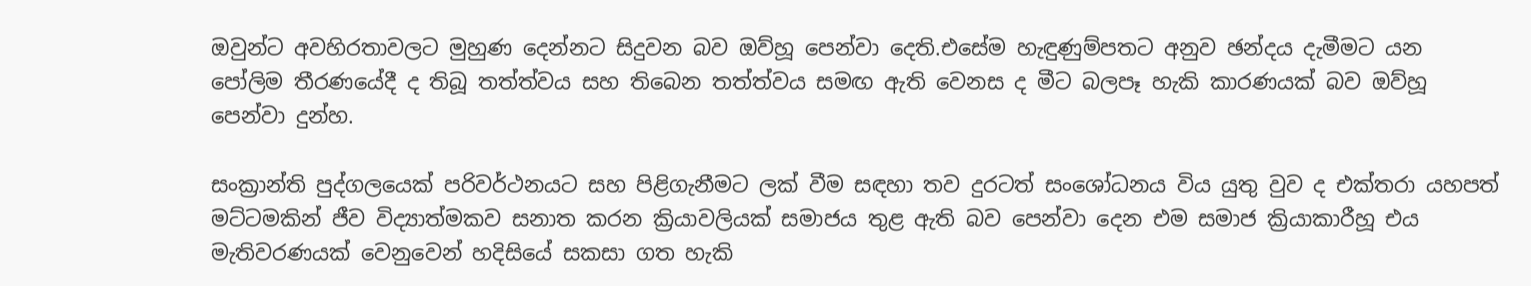ඔවුන්ට අවහිරතාවලට මුහුණ දෙන්නට සිදුවන බව ඔව්හූ පෙන්වා දෙති.එසේම හැඳුණුම්පතට අනුව ඡන්දය දැමීමට යන පෝලිම තීරණයේදී ද තිබූ තත්ත්වය සහ තිබෙන තත්ත්වය සමඟ ඇති වෙනස ද මීට බලපෑ හැකි කාරණයක් බව ඔව්හූ පෙන්වා දුන්හ.

සංක්‍රාන්ති පුද්ගලයෙක් පරිවර්ථනයට සහ පිළිගැනීමට ලක් වීම සඳහා තව දුරටත් සංශෝධනය විය යුතු වුව ද එක්තරා යහපත් මට්ටමකින් ජීව විද්‍යාත්මකව සනාත කරන ක්‍රියාවලියක් සමාජය තුළ ඇති බව පෙන්වා දෙන එම සමාජ ක්‍රියාකාරීහූ එය මැතිවරණයක් වෙනුවෙන් හදිසියේ සකසා ගත හැකි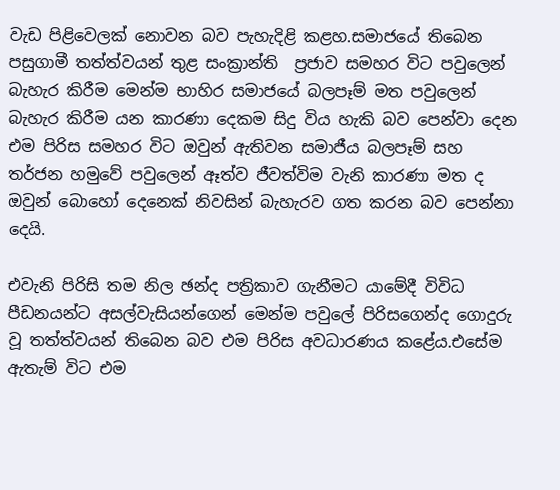වැඩ පිළිවෙලක් නොවන බව පැහැදිළි කළහ.සමාජයේ තිබෙන පසුගාමී තත්ත්වයන් තුළ සංක්‍රාන්ති  ප්‍රජාව සමහර විට පවුලෙන් බැහැර කිරීම මෙන්ම භාහිර සමාජයේ බලපෑම් මත පවුලෙන් බැහැර කිරීම යන කාරණා දෙකම සිදු විය හැකි බව පෙන්වා දෙන එම පිරිස සමහර විට ඔවුන් ඇතිවන සමාජීය බලපෑම් සහ තර්ජන හමුවේ පවුලෙන් ඈත්ව ජීවත්විම වැනි කාරණා මත ද ඔවුන් බොහෝ දෙනෙක් නිවසින් බැහැරව ගත කරන බව පෙන්නා දෙයි.

එවැනි පිරිසි තම නිල ඡන්ද පත්‍රිකාව ගැනීමට යාමේදී විවිධ පීඩනයන්ට අසල්වැසියන්ගෙන් මෙන්ම පවුලේ පිරිසගෙන්ද ගොදුරු වූ තත්ත්වයන් තිබෙන බව එම පිරිස අවධාරණය කළේය.එසේම ඇතැම් විට එම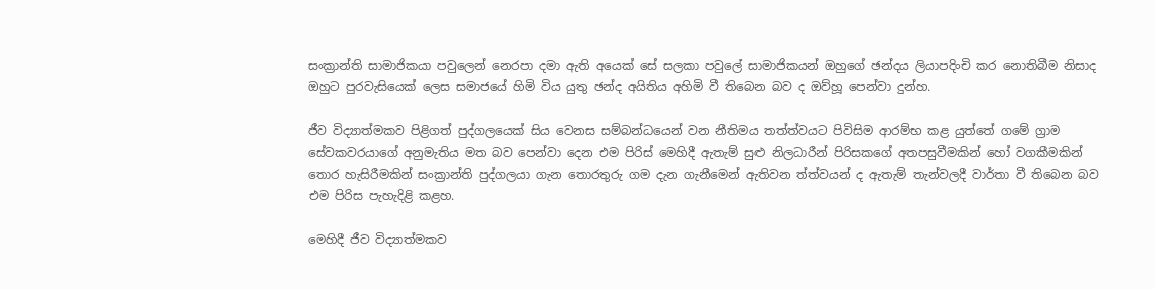සංක්‍රාන්ති සාමාජිකයා පවුලෙන් නෙරපා දමා ඇති අයෙක් සේ සලකා පවුලේ සාමාජිකයන් ඔහුගේ ඡන්දය ලියාපදිංචි කර නොතිබීම නිසාද ඔහුට පුරවැසියෙක් ලෙස සමාජයේ හිමි විය යුතු ඡන්ද අයිතිය අහිමි වී තිබෙන බව ද ඔව්හූ පෙන්වා දුන්හ.

ජීව විද්‍යාත්මකව පිළිගත් පුද්ගලයෙක් සිය වෙනස සම්බන්ධයෙන් වන නීතිමය තත්ත්වයට පිවිසිම ආරම්භ කළ යුත්තේ ගමේ ග්‍රාම සේවකවරයාගේ අනුමැතිය මත බව පෙන්වා දෙන එම පිරිස් මෙහිදී ඇතැම් සුළු නිලධාරීන් පිරිසකගේ අතපසුවීමකින් හෝ වගකීමකින් තොර හැසිරීමකින් සංක්‍රාන්ති පුද්ගලයා ගැන තොරතුරු ගම දැන ගැනීමෙන් ඇතිවන ත්ත්වයන් ද ඇතැම් තැන්වලදී වාර්තා වී තිබෙන බව එම පිරිස පැහැදිළි කළහ.

මෙහිදී ජීව විද්‍යාත්මකව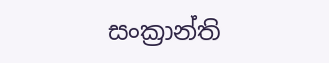සංක්‍රාන්ති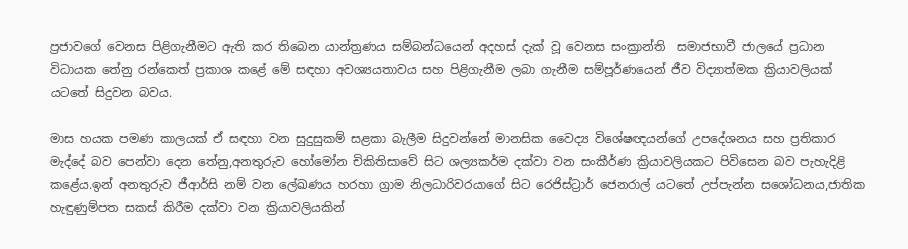ප්‍රජාවගේ වෙනස පිළිගැනීමට ඇති කර තිබෙන යාන්ත්‍රණය සම්බන්ධයෙන් අදහස් දැක් වූ වෙනස සංක්‍රාන්ති  සමාජභාවී ජාලයේ ප්‍රධාන විධායක තේනු රන්කෙත් ප්‍රකාශ කළේ මේ සඳහා අවශ්‍යයතාවය සහ පිළිගැනීම ලබා ගැනීම සම්පූර්ණයෙන් ජීව විද්‍යාත්මක ක්‍රියාවලියක් යටතේ සිදුවන බවය.

මාස හයක පමණ කාලයක් ඒ සඳහා වන සුදුසුකම් සළකා බැලීම සිදුවන්නේ මානසික වෛද්‍ය විශේෂඥයන්ගේ උපදේශනය සහ ප්‍රතිකාර මැද්දේ බව පෙන්වා දෙන තේනු,අනතුරුව හෝමෝන චිකිතිසාවේ සිට ශල්‍යකර්ම දක්වා වන සංකීර්ණ ක්‍රියාවලියකට පිවිසෙන බව පැහැදිළි කළේය.ඉන් අනතුරුව ජීආර්සි නම් වන ලේඛණය හරහා ග්‍රාම නිලධාරිවරයාගේ සිට රෙජිස්ට්‍රාර් ජෙනරාල් යටතේ උප්පැන්න සශෝධනය,ජාතික හැඳුණුම්පත සකස් කිරීම දක්වා වන ක්‍රියාවලියකින්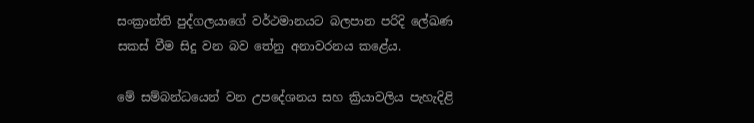සංක්‍රාන්ති පුද්ගලයාගේ වර්ථමානයට බලපාන පරිදි ලේඛණ සකස් වීම සිදු වන බව තේනු අනාවරනය කළේය.

මේ සම්බන්ධයෙන් වන උපදේශනය සහ ක්‍රියාවලිය පැහැදිළි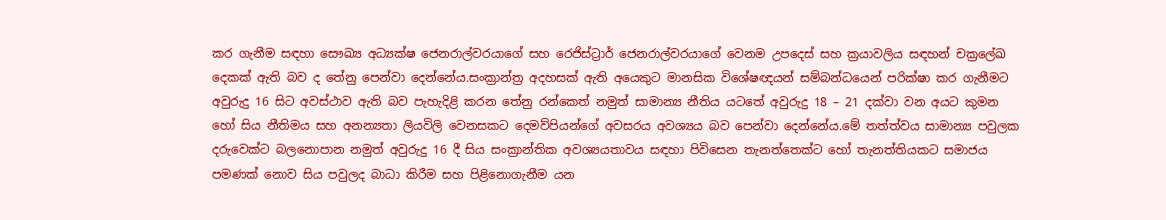කර ගැනීම සඳහා සෞඛ්‍ය අධ්‍යක්ෂ ජෙනරාල්වරයාගේ සහ රෙජිස්ට්‍රාර් ජෙනරාල්වරයාගේ වෙනම උපදෙස් සහ ක්‍රයාවලිය සඳහන් චක්‍රලේඛ දෙකක් ඇති බව ද තේනු පෙන්වා දෙන්නේය.සංක්‍රාන්ත්‍ර අදහසක් ඇති අයෙකුට මානසික විශේෂඥයන් සම්බන්ධයෙන් පරික්ෂා කර ගැනීමට අවුරුදු 16 සිට අවස්ථාව ඇති බව පැහැදිළි කරන තේනු රන්කෙත් නමුත් සාමාන්‍ය නීතිය යටතේ අවුරුදු 18 – 21 දක්වා වන අයට කුමන හෝ සිය නීතිමය සහ අනන්‍යතා ලියවිලි වෙනසකට දෙමව්පියන්ගේ අවසරය අවශ්‍යය බව පෙන්වා දෙන්නේය.මේ තත්ත්වය සාමාන්‍ය පවුලක දරුවෙක්ට බලනොපාන නමුත් අවුරුදු 16 දී සිය සංක්‍රාන්තික අවශ්‍යයතාවය සඳහා පිවිසෙන තැනත්තෙක්ට හෝ තැනත්තියකට සමාජය පමණක් නොව සිය පවුලද බාධා කිරීම සහ පිළිනොගැනීම යන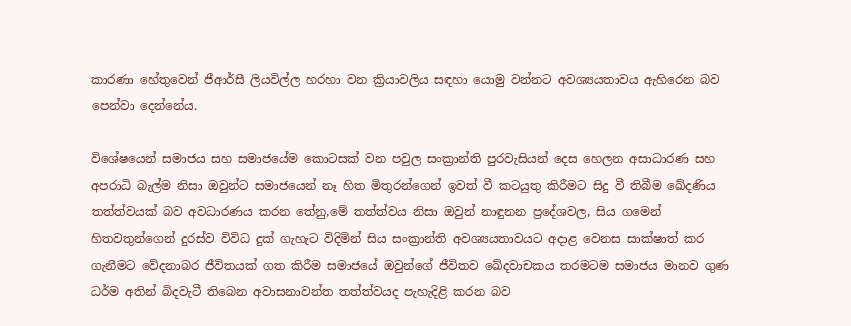කාරණා හේතුවෙන් ජීආර්සී ලියවිල්ල හරහා වන ක්‍රියාවලිය සඳහා යොමු වන්නට අවශ්‍යයතාවය ඇහිරෙන බව පෙන්වා දෙන්නේය.

විශේෂයෙන් සමාජය සහ සමාජයේම කොටසක් වන පවුල සංක්‍රාන්ති පුරවැසියන් දෙස හෙලන අසාධාරණ සහ අපරාධි බැල්ම නිසා ඔවුන්ට සමාජයෙන් නෑ හිත මිතුරන්ගෙන් ඉවත් වී කටයුතු කිරීමට සිදු වී තිබීම ඛේදණිය තත්ත්වයක් බව අවධාරණය කරන තේනු,මේ තත්ත්වය නිසා ඔවුන් නාඳුනන ප්‍රදේශවල, සිය ගමෙන් හිතවතුන්ගෙන් දුරස්ව විවිධ දුක් ගැහැට විදිමින් සිය සංක්‍රාන්ති අවශ්‍යයතාවයට අදාළ වෙනස සාක්ෂාත් කර ගැනීමට වේදනාබර ජීවිතයක් ගත කිරීම සමාජයේ ඔවුන්ගේ ජීවිතව ඛේදවාචකය තරමටම සමාජය මානව ගුණ ධර්ම අතින් බිදවැටී තිබෙන අවාසනාවන්ත තත්ත්වයද පැහැදිළි කරන බව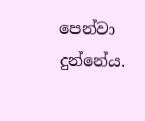පෙන්වා දුන්නේය.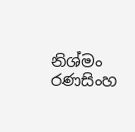නිශ්මං රණසිංහ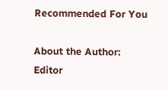Recommended For You

About the Author: Editor